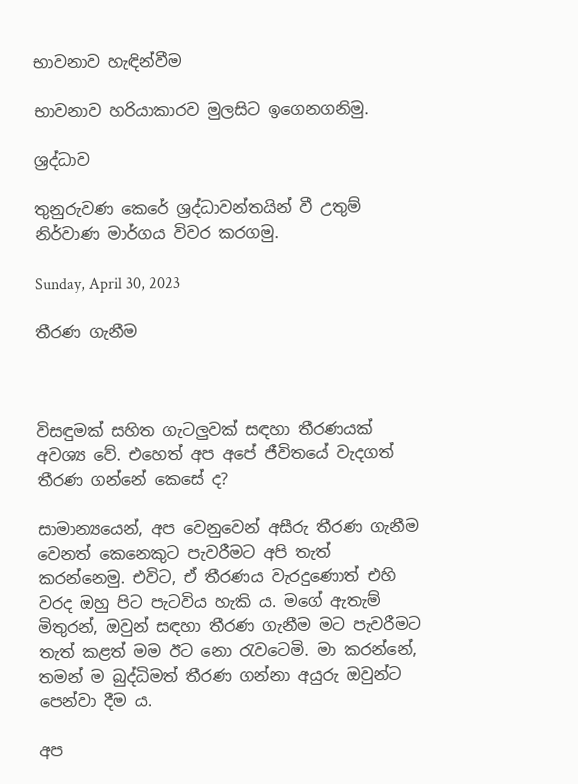භාවනාව හැඳින්වීම

භාවනාව හරියාකාරව මුලසිට ඉගෙනගනිමු.

ශ්‍රද්ධාව

තුනුරුවණ කෙරේ ශ්‍රද්ධාවන්තයින් වී උතුම් නිර්වාණ මාර්ගය විවර කරගමු.

Sunday, April 30, 2023

තීරණ ගැනීම



විසඳුමක් සහිත ගැටලුවක් සඳහා තීරණයක් අවශ්‍ය වේ. එහෙත් අප අපේ ජීවිතයේ වැදගත් තීරණ ගන්නේ කෙසේ ද?

සාමාන්‍යයෙන්, අප වෙනුවෙන් අසීරු තීරණ ගැනීම වෙනත් කෙනෙකුට පැවරීමට අපි තැත් කරන්නෙමු. එවිට, ඒ තීරණය වැරදුණොත් එහි වරද ඔහු පිට පැටවිය හැකි ය. මගේ ඇතැම් මිතුරන්, ඔවුන් සඳහා තීරණ ගැනීම මට පැවරීමට තැත් කළත් මම ඊට නො රැවටෙමි. මා කරන්නේ, තමන් ම බුද්ධිමත් තීරණ ගන්නා අයුරු ඔවුන්ට පෙන්වා දීම ය.

අප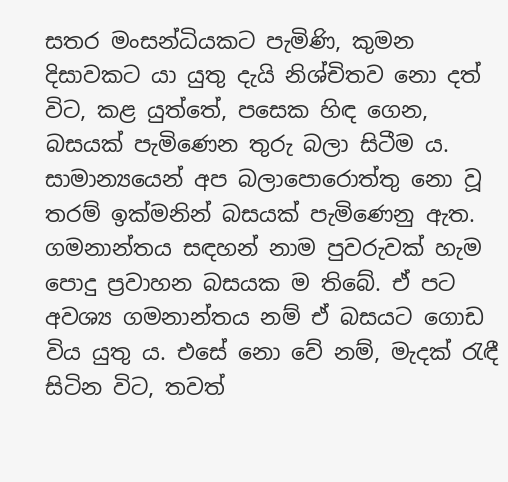සතර මංසන්ධියකට පැමිණි, කුමන දිසාවකට යා යුතු දැයි නිශ්චිතව නො දත් විට, කළ යුත්තේ, පසෙක හිඳ ගෙන, බසයක් පැමිණෙන තුරු බලා සිටීම ය. සාමාන්‍යයෙන් අප බලාපොරොත්තු නො වූ තරම් ඉක්මනින් බසයක් පැමිණෙනු ඇත. ගමනාන්තය සඳහන් නාම පුවරුවක් හැම පොදු ප්‍රවාහන බසයක ම තිබේ. ඒ පට අවශ්‍ය ගමනාන්තය නම් ඒ බසයට ගොඩ විය යුතු ය. එසේ නො වේ නම්, මැදක් රැඳී සිටින විට, තවත්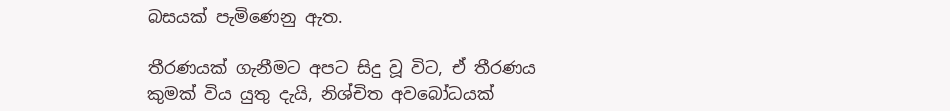බසයක් පැමිණෙනු ඇත.

තීරණයක් ගැනීමට අපට සිදු වූ විට, ඒ තීරණය කුමක් විය යුතු දැයි, නිශ්චිත අවබෝධයක්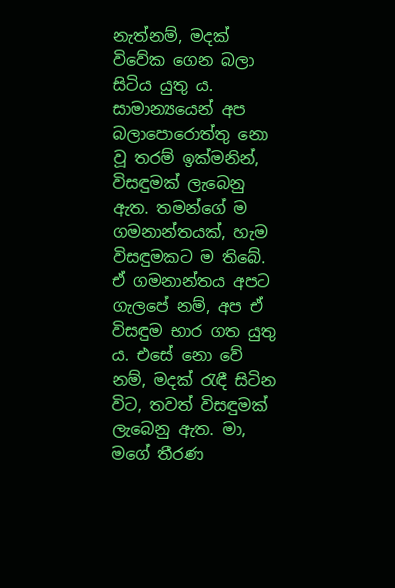නැත්නම්, මදක් විවේක ගෙන බලා සිටිය යුතු ය. සාමාන්‍යයෙන් අප බලාපොරොත්තු නො වූ තරම් ඉක්මනින්, විසඳුමක් ලැබෙනු ඇත. තමන්ගේ ම ගමනාන්තයක්, හැම විසඳුමකට ම තිබේ. ඒ ගමනාන්තය අපට ගැලපේ නම්, අප ඒ විසඳුම භාර ගත යුතු ය. එසේ නො වේ නම්, මදක් රැඳී සිටින විට, තවත් විසඳුමක් ලැබෙනු ඇත. මා, මගේ තීරණ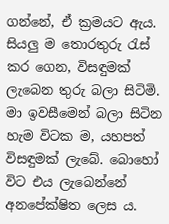ගන්නේ, ඒ ක්‍රමයට ඇය. සියලු ම තොරතුරු රැස් කර ගෙන, විසඳුමක් ලැබෙන තුරු බලා සිටිමි. මා ඉවසීමෙන් බලා සිටින හැම විටක ම, යහපත් විසඳුමක් ලැබේ. බොහෝ විට එය ලැබෙන්නේ අනපේක්ෂිත ලෙස ය.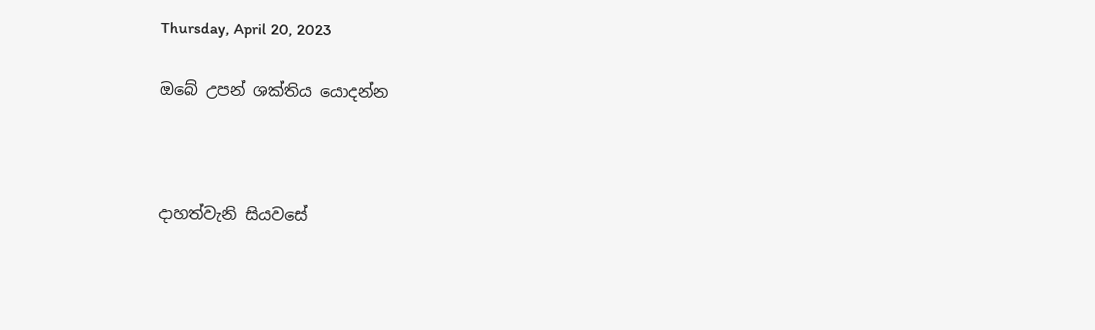Thursday, April 20, 2023

ඔබේ උපන් ශක්තිය යොදන්න



දාහත්වැනි සියවසේ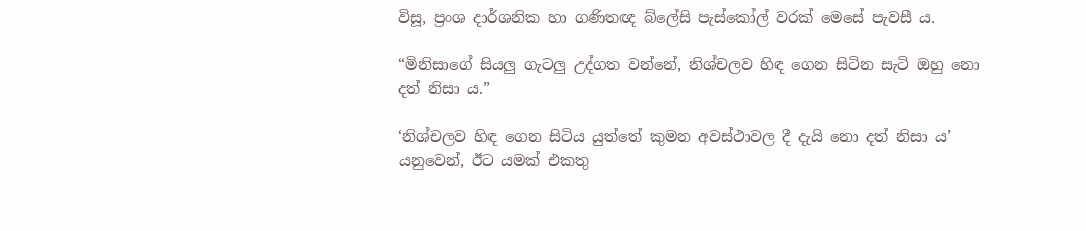විසූ, ප්‍රංශ දාර්ශනික හා ගණිතඥ බ්ලේසි පැස්කෝල් වරක් මෙසේ පැවසී ය.

“මිනිසාගේ සියලු ගැටලු උද්ගත වන්නේ, නිශ්චලව හිඳ ගෙන සිටින සැටි ඔහු නො දත් නිසා ය.”

‘නිශ්චලව හිඳ ගෙන සිටිය යුත්තේ කුමන අවස්ථාවල දී දැයි නො දත් නිසා ය’ යනුවෙන්, ඊට යමක් එකතු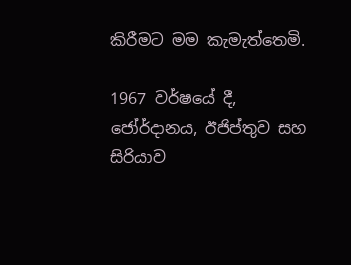කිරීමට මම කැමැත්තෙමි.

1967 වර්ෂයේ දී, ජෝර්දානය, ඊජිප්තුව සහ සිරියාව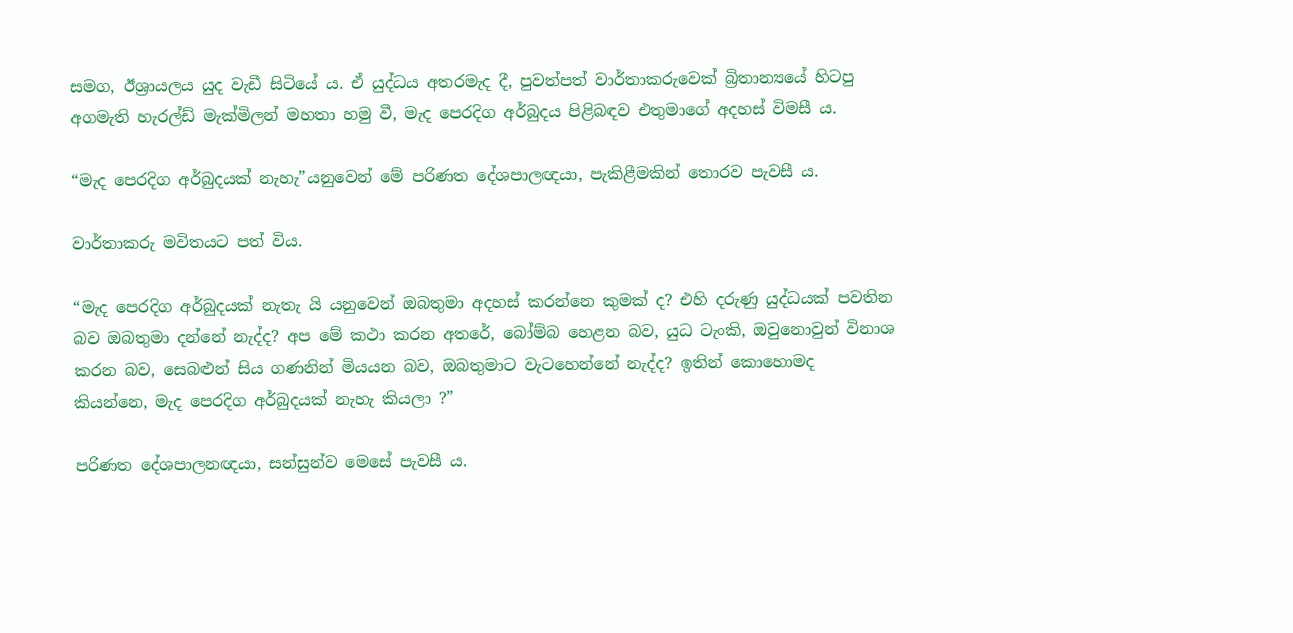සමග, ඊශ්‍රායලය යුද වැඩී සිටියේ ය. ඒ යුද්ධය අතරමැද දී, පුවත්පත් වාර්තාකරුවෙක් බ්‍රිතාන්‍යයේ හිටපු අගමැති හැරල්ඩ් මැක්මිලන් මහතා හමු වී, මැද පෙරදිග අර්බුදය පිළිබඳව එතුමාගේ අදහස් විමසී ය.

“මැද පෙරදිග අර්බුදයක් නැහැ”යනුවෙන් මේ පරිණත දේශපාලඥයා, පැකිළීමකින් තොරව පැවසී ය.

වාර්තාකරු මවිතයට පත් විය.

“මැද පෙරදිග අර්බුදයක් නැතැ යි යනුවෙන් ඔබතුමා අදහස් කරන්නෙ කුමක් ද? එහි දරුණු යුද්ධයක් පවතින බව ඔබතුමා දන්නේ නැද්ද? අප මේ කථා කරන අතරේ, බෝම්බ හෙළන බව, යුධ ටැංකි, ඔවුනොවුන් විනාශ කරන බව, සෙබළුන් සිය ගණනින් මියයන බව, ඔබතුමාට වැටහෙන්නේ නැද්ද? ඉතින් කොහොමද කියන්නෙ, මැද පෙරදිග අර්බුදයක් නැහැ කියලා ?”

පරිණත දේශපාලනඥයා, සන්සුන්ව මෙසේ පැවසී ය.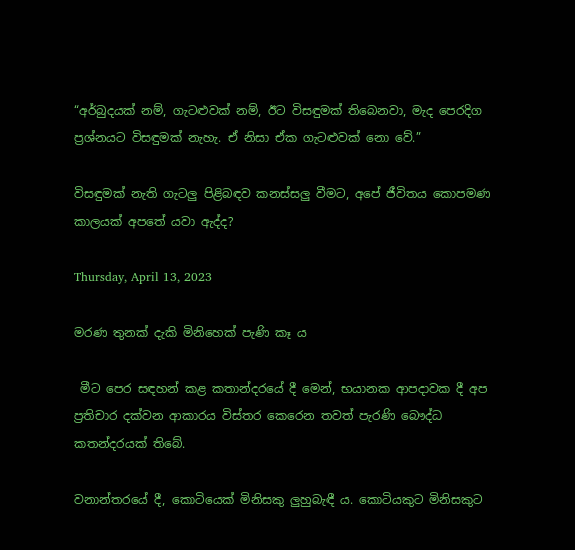“අර්බුදයක් නම්, ගැට‍ළුවක් නම්, ඊට විසඳුමක් තිබෙනවා, මැද පෙරදිග ප්‍රශ්නයට විසඳුමක් නැහැ. ඒ නිසා ඒක ගැට‍ළුවක් නො වේ.”

විසඳුමක් නැති ගැටලු පිළිබඳව කනස්සලු වීමට, අපේ ජීවිතය කොපමණ කාලයක් අපතේ යවා ඇද්ද?

Thursday, April 13, 2023

මරණ තුනක් දැකි මිනිහෙක් පැණි කෑ ය

 මීට පෙර සඳහන් කළ කතාන්දරයේ දී මෙන්, භයානක ආපදාවක දී අප ප්‍රතිචාර දක්වන ආකාරය විස්තර කෙරෙන තවත් පැරණි බෞද්ධ කතන්දරයක් තිබේ.

වනාන්තරයේ දී, කොටියෙක් මිනිසකු ලුහුබැඳී ය. කොටියකුට මිනිසකුට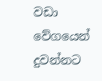වඩා වේගයෙන් දුවන්නට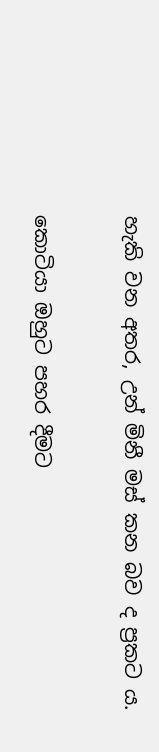හැකි වන අතර, උන් මිනී මස් කන බව ද ප්‍රකට ය.

කොටියා ඔහුට පහර දීමට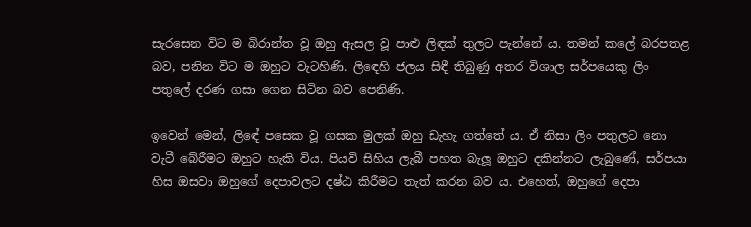සැරසෙන විට ම බිරාන්ත වූ ඔහු ඇසල වූ පාළු ලිඳක් තුලට පැන්නේ ය. තමන් කලේ බරපතළ බව, පනින විට ම ඔහුට වැටහිණි. ලිඳෙහි ජලය සිඳී තිබුණු අතර විශාල සර්පයෙකු ලිං පතුලේ දරණ ගසා ගෙන සිටින බව පෙනිණි.

ඉවෙන් මෙන්, ලිඳේ පසෙක වූ ගසක මුලක් ඔහු ඩැහැ ගත්තේ ය. ඒ නිසා ලිං පතුලට නො වැටී බේරීමට ඔහුට හැකි විය. පියවි සිහිය ලැබී පහත බැලූ ඔහුට දකින්නට ලැබුණේ, සර්පයා හිස ඔසවා ඔහුගේ දෙපාවලට දෂ්ඨ කිරීමට තැත් කරන බව ය. එහෙත්, ඔහුගේ දෙපා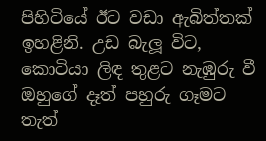පිහිටියේ ඊට වඩා ඇබිත්තක් ඉහළිනි. උඩ බැලූ විට, කොටියා ලිඳ තුළට නැඹුරු වී ඔහුගේ දෑත් පහුරු ගෑමට තැත්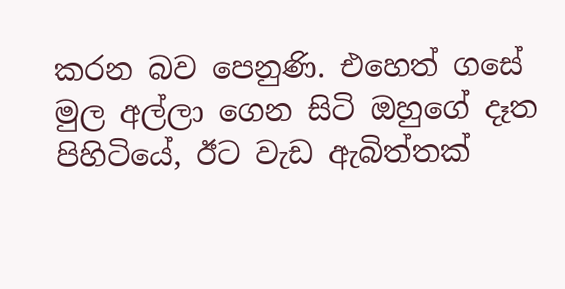කරන බව පෙනුණි. එහෙත් ගසේ මුල අල්ලා ගෙන සිටි ඔහුගේ දෑත පිහිටියේ, ඊට වැඩ ඇබිත්තක්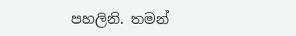පහලිනි. තමන්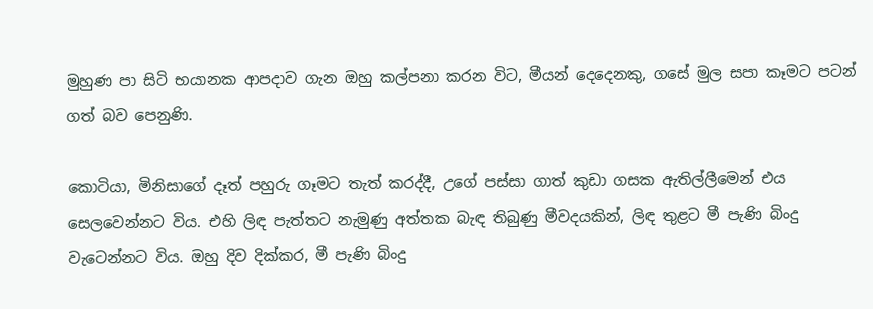මුහුණ පා සිටි භයානක ආපදාව ගැන ඔහු කල්පනා කරන විට, මීයන් දෙදෙනකු, ගසේ මුල සපා කෑමට පටන් ගත් බව පෙනුණි.

කොටියා, මිනිසාගේ දෑත් පහුරු ගෑමට තැත් කරද්දී, උගේ පස්සා ගාත් කුඩා ගසක ඇතිල්ලීමෙන් එය සෙලවෙන්නට විය. එහි ලිඳ පැත්තට නැමුණු අත්තක බැඳ තිබුණු මීවදයකින්, ලිඳ තුළට මී පැණි බිංදු වැටෙන්නට විය. ඔහු දිව දික්කර, මී පැණි බිංදු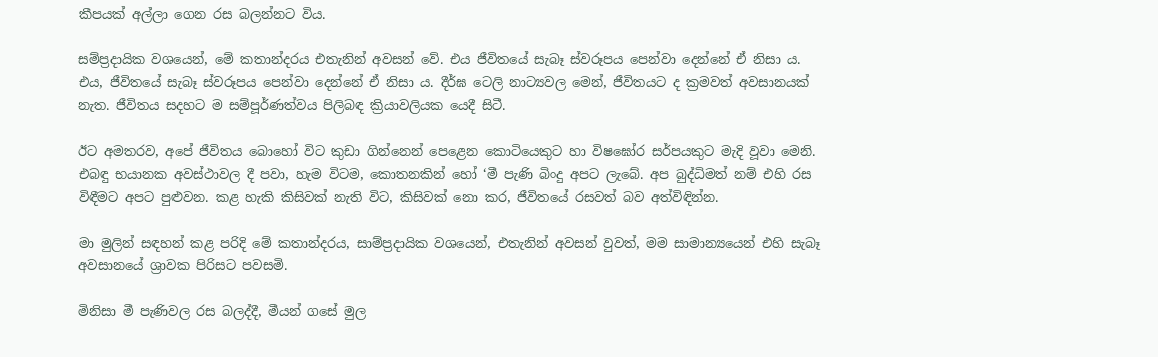කීපයක් අල්ලා ගෙන රස බලන්නට විය.

සම්ප්‍රදායික වශයෙන්, මේ කතාන්දරය එතැනින් අවසන් වේ. එය ජීවිතයේ සැබෑ ස්වරූපය පෙන්වා දෙන්නේ ඒ නිසා ය. එය, ජීවිතයේ සැබෑ ස්වරූපය පෙන්වා දෙන්නේ ඒ නිසා ය. දීර්ඝ ටෙලි නාට්‍යවල මෙන්, ජීවිතයට ද ක්‍රමවත් අවසානයක් නැත. ජීවිතය සදහට ම සම්පූර්ණත්වය පිලිබඳ ක්‍රියාවලියක යෙදී සිටී.

ඊට අමතරව, අපේ ජීවිතය බොහෝ විට කුඩා ගින්නෙන් පෙළෙන කොටියෙකුට හා විෂඝෝර සර්පයකුට මැදි වූවා මෙනි. එබඳු භයානක අවස්ථාවල දී පවා, හැම විටම, කොතනකින් හෝ ‘මී පැණි බිංදු අපට ලැබේ. අප බුද්ධිමත් නම් එහි රස විඳීමට අපට පුළුවන. කළ හැකි කිසිවක් නැති විට, කිසිවක් නො කර, ජීවිතයේ රසවත් බව අත්විඳින්න.

මා මුලින් සඳහන් කළ පරිදි මේ කතාන්දරය, සාම්ප්‍රදායික වශයෙන්, එතැනින් අවසන් වුවත්, මම සාමාන්‍යයෙන් එහි සැබෑ අවසානයේ ශ්‍රාවක පිරිසට පවසමි.

මිනිසා මී පැණිවල රස බලද්දී, මීයන් ගසේ මුල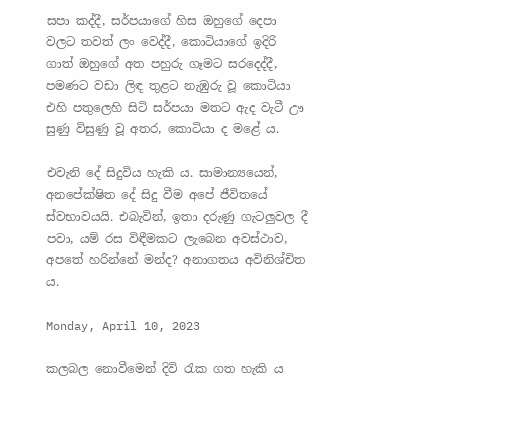සපා කද්දී, සර්පයාගේ හිස ඔහුගේ දෙපා වලට තවත් ලං වෙද්දී, කොටියාගේ ඉදිරි ගාත් ඔහුගේ අත පහුරු ගෑමට සරදෙද්දී, පමණට වඩා ලිඳ තුළට නැඹුරු වූ කොටියා එහි පතුලෙහි සිටි සර්පයා මතට ඇද වැටී ඌ සුණු විසුණු වූ අතර, කොටියා ද මළේ ය.

එවැනි දේ සිදුවිය හැකි ය. සාමාන්‍යයෙන්, අනපේක්ෂිත දේ සිදු වීම අපේ ජීවිතයේ ස්වභාවයයි. එබැවින්, ඉතා දරුණු ගැටලුවල දී පවා, යම් රස විඳීමකට ලැබෙන අවස්ථාව, අපතේ හරින්නේ මන්ද? අනාගතය අවිනිශ්චිත ය.

Monday, April 10, 2023

කලබල නොවීමෙන් දිවි රැක ගත හැකි ය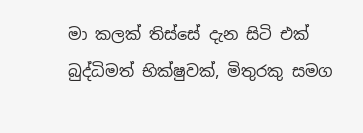මා කලක් තිස්සේ දැන සිටි එක් බුද්ධිමත් භික්ෂුවක්, මිතුරකු සමග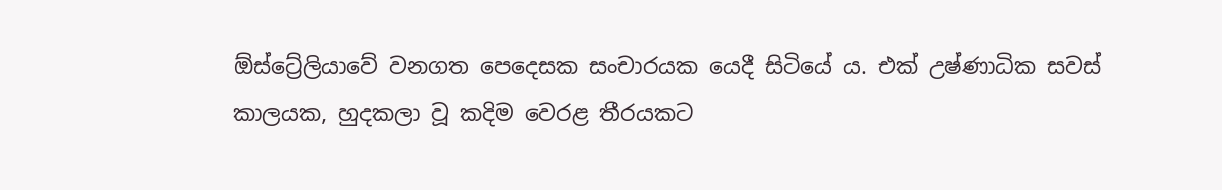ඕස්ට්‍රේලියාවේ වනගත පෙදෙසක සංචාරයක යෙදී සිටියේ ය. එක් උෂ්ණාධික සවස් කාලයක, හුදකලා වූ කදිම වෙරළ තීරයකට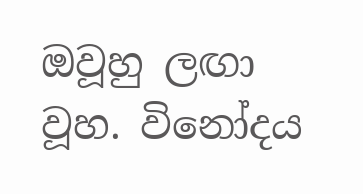ඔවූහු ලඟා වූහ. විනෝදය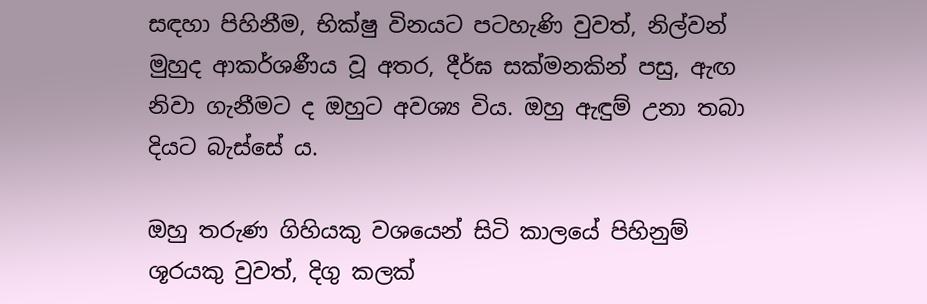සඳහා පිහිනීම, භික්ෂු විනයට පටහැණි වුවත්, නිල්වන් මුහුද ආකර්ශණීය වූ අතර, දීර්ඝ සක්මනකින් පසු, ඇඟ නිවා ගැනීමට ද ඔහුට අවශ්‍ය විය. ඔහු ඇඳුම් උනා තබා දියට බැස්සේ ය.

ඔහු තරුණ ගිහියකු වශයෙන් සිටි කාලයේ පිහිනුම් ශූරයකු වුවත්, දිගු කලක්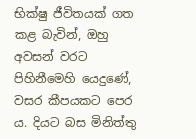භික්ෂු ජීවිතයක් ගත කළ බැවින්, ඔහු අවසන් වරට පිහිනීමෙහි යෙදුණේ, වසර කීපයකට පෙර ය. දියට බස මිනිත්තු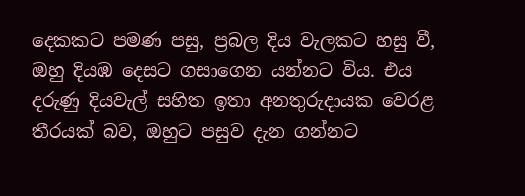දෙකකට පමණ පසු, ප්‍රබල දිය වැලකට හසු වී, ඔහු දියඹ දෙසට ගසාගෙන යන්නට විය. එය දරුණු දියවැල් සහිත ඉතා අනතුරුදායක වෙරළ තීරයක් බව, ඔහුට පසුව දැන ගන්නට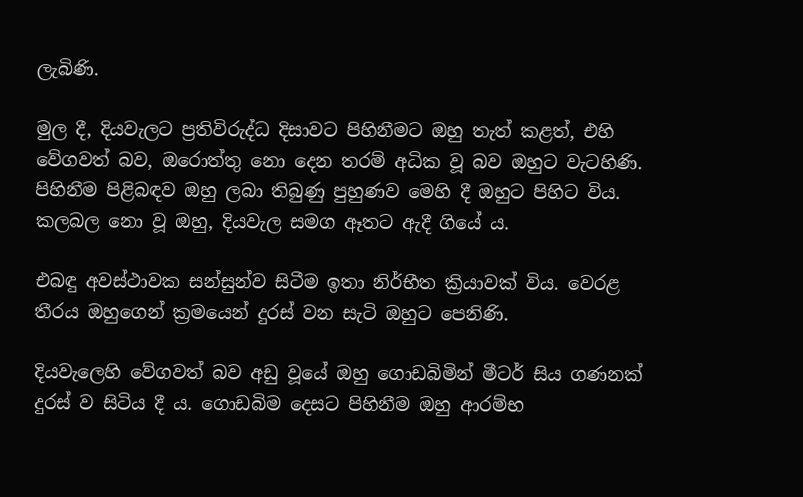ලැබිණි.

මුල දී, දියවැලට ප්‍රතිවිරුද්ධ දිසාවට පිහිනීමට ඔහු තැත් කළත්, එහි වේගවත් බව, ඔරොත්තු නො දෙන තරම් අධික වූ බව ඔහුට වැටහිණි. පිහිනීම පිළිබඳව ඔහු ලබා තිබුණු පුහුණව මෙහි දී ඔහුට පිහිට විය. කලබල නො වූ ඔහු, දියවැල සමග ඈතට ඇදී ගියේ ය.

එබඳු අවස්ථාවක සන්සුන්ව සිටීම ඉතා නිර්භීත ක්‍රියාවක් විය. වෙරළ තීරය ඔහුගෙන් ක්‍රමයෙන් දුරස් වන සැටි ඔහුට පෙනිණි.

දියවැලෙහි වේගවත් බව අඩු වූයේ ඔහු ගොඩබිමින් මීටර් සිය ගණනක් දුරස් ව සිටිය දී ය. ගොඩබිම දෙසට පිහිනීම ඔහු ආරම්භ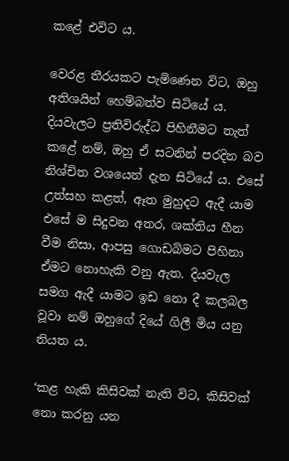කළේ එවිට ය.

වෙරළ තීරයකට පැමිණෙන විට, ඔහු අතිශයින් හෙම්බත්ව සිටියේ ය. දියවැලට ප්‍රතිවිරුද්ධ පිහිනීමට තැත් කළේ නම්, ඔහු ඒ සටනින් පරදින බව නිශ්චිත වශයෙන් දැන සිටියේ ය. එසේ උත්සහ කළත්, ඈත මුහුදට ඇදී යාම එසේ ම සිදුවන අතර, ශක්තිය හීන වීම නිසා, ආපසු ගොඩබිමට පිහිනා ඒමට නොහැකි වනු ඇත. දියවැල සමග ඇදී යාමට ඉඩ නො දී කලබල වූවා නම් ඔහුගේ දියේ ගිලී මිය යනු නියත ය.

‘කළ හැකි කිසිවක් නැති විට, කිසිවක් නො කරනු යන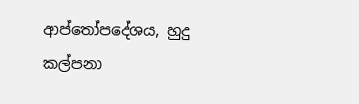ආප්තෝපදේශය, හුදු කල්පනා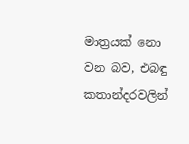මාත්‍රයක් නො වන බව, එබඳු කතාන්දරවලින්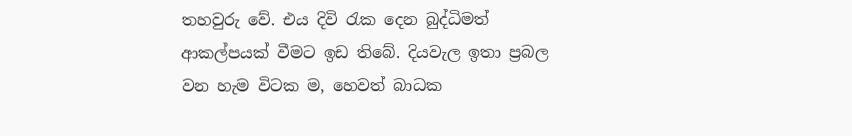තහවුරු වේ. එය දිවි රැක දෙන බුද්ධිමත් ආකල්පයක් වීමට ඉඩ තිබේ. දියවැල ඉතා ප්‍රබල වන හැම විටක ම, හෙවත් බාධක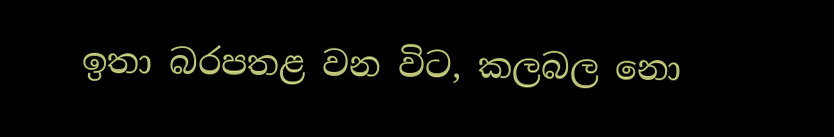ඉතා බරපතළ වන විට, කලබල නො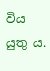විය යුතු ය.